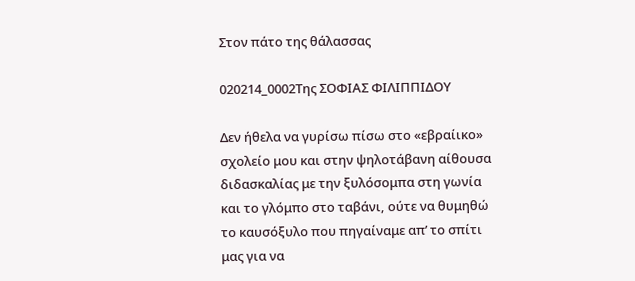Στον πάτο της θάλασσας

020214_0002Της ΣΟΦΙΑΣ ΦΙΛΙΠΠΙΔΟΥ

Δεν ήθελα να γυρίσω πίσω στο «εβραίικο» σχολείο μου και στην ψηλοτάβανη αίθουσα διδασκαλίας με την ξυλόσομπα στη γωνία και το γλόμπο στο ταβάνι, ούτε να θυμηθώ το καυσόξυλο που πηγαίναμε απ’ το σπίτι μας για να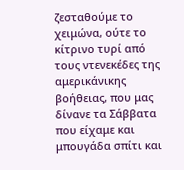ζεσταθούμε το χειμώνα, ούτε το κίτρινο τυρί από τους ντενεκέδες της αμερικάνικης βοήθειας, που μας δίνανε τα Σάββατα που είχαμε και μπουγάδα σπίτι και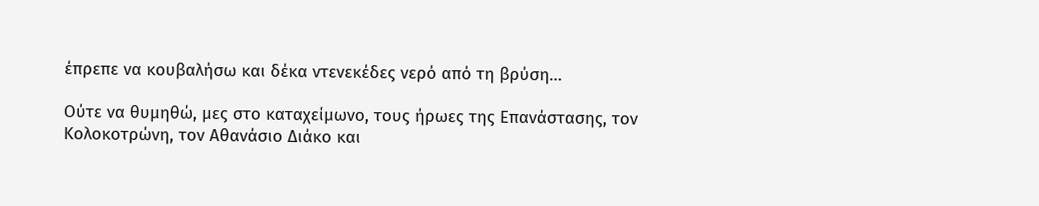έπρεπε να κουβαλήσω και δέκα ντενεκέδες νερό από τη βρύση…

Ούτε να θυμηθώ, μες στο καταχείμωνο, τους ήρωες της Επανάστασης, τον Κολοκοτρώνη, τον Αθανάσιο Διάκο και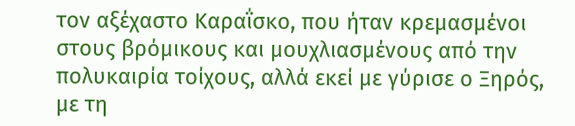τον αξέχαστο Καραΐσκο, που ήταν κρεμασμένοι στους βρόμικους και μουχλιασμένους από την πολυκαιρία τοίχους, αλλά εκεί με γύρισε ο Ξηρός, με τη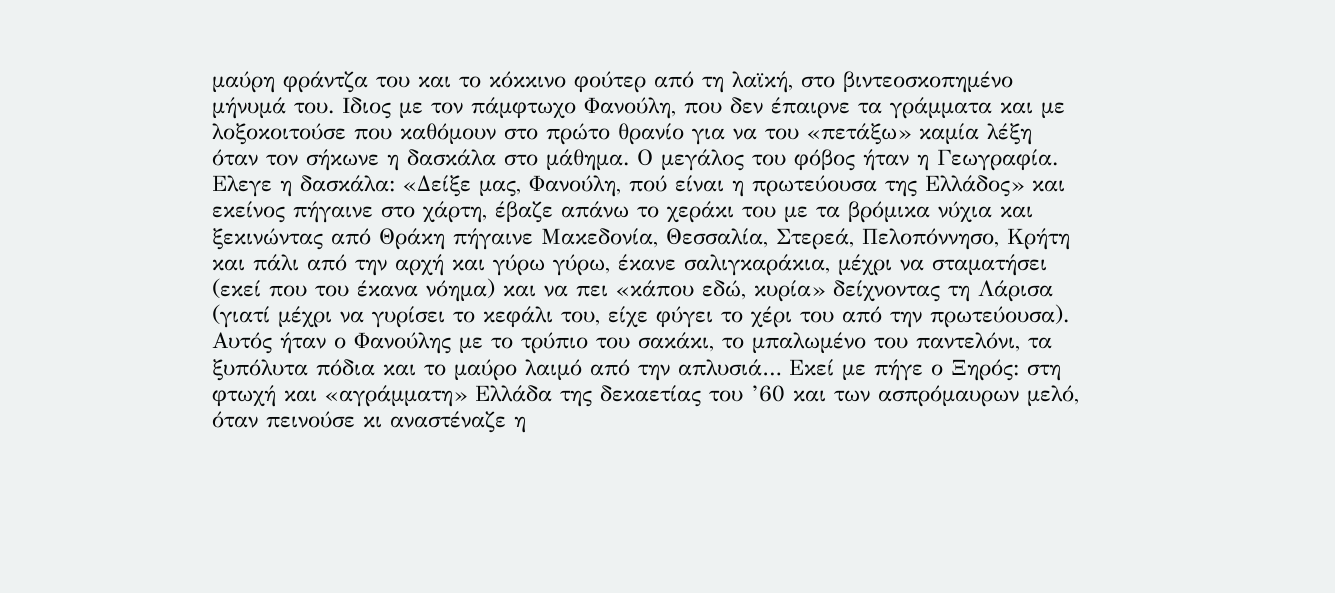μαύρη φράντζα του και το κόκκινο φούτερ από τη λαϊκή, στο βιντεοσκοπημένο μήνυμά του. Ιδιος με τον πάμφτωχο Φανούλη, που δεν έπαιρνε τα γράμματα και με λοξοκοιτούσε που καθόμουν στο πρώτο θρανίο για να του «πετάξω» καμία λέξη όταν τον σήκωνε η δασκάλα στο μάθημα. Ο μεγάλος του φόβος ήταν η Γεωγραφία. Ελεγε η δασκάλα: «Δείξε μας, Φανούλη, πού είναι η πρωτεύουσα της Ελλάδος» και εκείνος πήγαινε στο χάρτη, έβαζε απάνω το χεράκι του με τα βρόμικα νύχια και ξεκινώντας από Θράκη πήγαινε Μακεδονία, Θεσσαλία, Στερεά, Πελοπόννησο, Κρήτη και πάλι από την αρχή και γύρω γύρω, έκανε σαλιγκαράκια, μέχρι να σταματήσει (εκεί που του έκανα νόημα) και να πει «κάπου εδώ, κυρία» δείχνοντας τη Λάρισα (γιατί μέχρι να γυρίσει το κεφάλι του, είχε φύγει το χέρι του από την πρωτεύουσα). Αυτός ήταν ο Φανούλης με το τρύπιο του σακάκι, το μπαλωμένο του παντελόνι, τα ξυπόλυτα πόδια και το μαύρο λαιμό από την απλυσιά… Εκεί με πήγε ο Ξηρός: στη φτωχή και «αγράμματη» Ελλάδα της δεκαετίας του ’60 και των ασπρόμαυρων μελό, όταν πεινούσε κι αναστέναζε η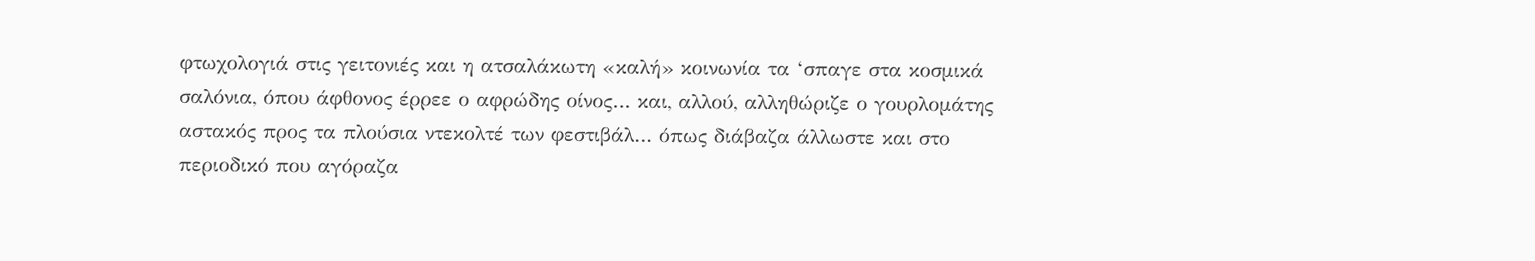φτωχολογιά στις γειτονιές και η ατσαλάκωτη «καλή» κοινωνία τα ‘σπαγε στα κοσμικά σαλόνια, όπου άφθονος έρρεε ο αφρώδης οίνος… και, αλλού, αλληθώριζε ο γουρλομάτης αστακός προς τα πλούσια ντεκολτέ των φεστιβάλ… όπως διάβαζα άλλωστε και στο περιοδικό που αγόραζα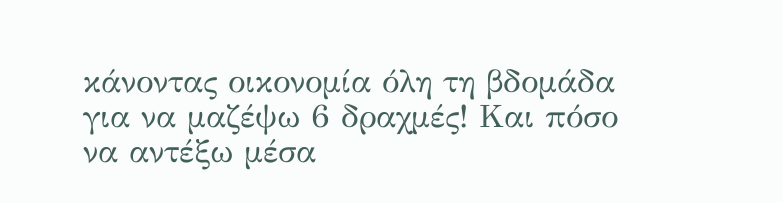κάνοντας οικονομία όλη τη βδομάδα για να μαζέψω 6 δραχμές! Και πόσο να αντέξω μέσα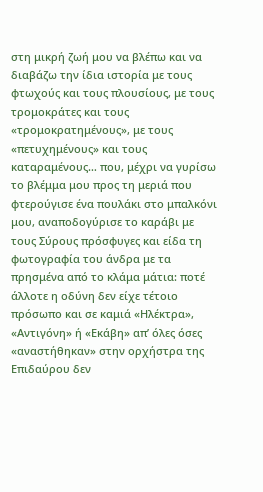στη μικρή ζωή μου να βλέπω και να διαβάζω την ίδια ιστορία με τους φτωχούς και τους πλουσίους, με τους τρομοκράτες και τους «τρομοκρατημένους», με τους «πετυχημένους» και τους καταραμένους… που, μέχρι να γυρίσω το βλέμμα μου προς τη μεριά που φτερούγισε ένα πουλάκι στο μπαλκόνι μου, αναποδογύρισε το καράβι με τους Σύρους πρόσφυγες και είδα τη φωτογραφία του άνδρα με τα πρησμένα από το κλάμα μάτια: ποτέ άλλοτε η οδύνη δεν είχε τέτοιο πρόσωπο και σε καμιά «Ηλέκτρα», «Αντιγόνη» ή «Εκάβη» απ’ όλες όσες «αναστήθηκαν» στην ορχήστρα της Επιδαύρου δεν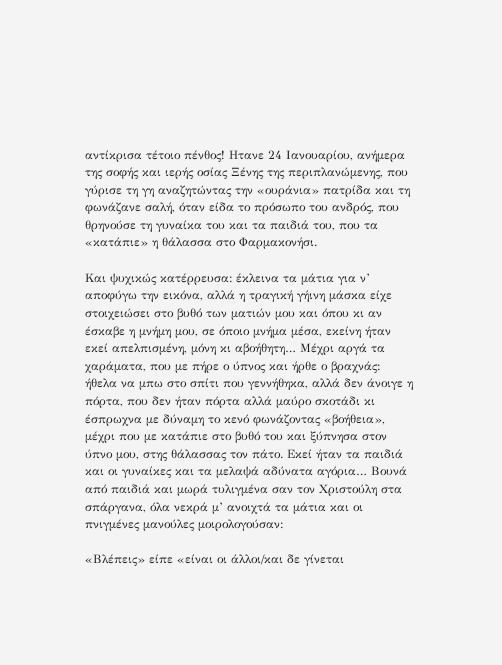αντίκρισα τέτοιο πένθος! Ητανε 24 Ιανουαρίου, ανήμερα της σοφής και ιερής οσίας Ξένης της περιπλανώμενης, που γύρισε τη γη αναζητώντας την «ουράνια» πατρίδα και τη φωνάζανε σαλή, όταν είδα το πρόσωπο του ανδρός, που θρηνούσε τη γυναίκα του και τα παιδιά του, που τα «κατάπιε» η θάλασσα στο Φαρμακονήσι.

Και ψυχικώς κατέρρευσα: έκλεινα τα μάτια για ν’ αποφύγω την εικόνα, αλλά η τραγική γήινη μάσκα είχε στοιχειώσει στο βυθό των ματιών μου και όπου κι αν έσκαβε η μνήμη μου, σε όποιο μνήμα μέσα, εκείνη ήταν εκεί απελπισμένη, μόνη κι αβοήθητη… Μέχρι αργά τα χαράματα, που με πήρε ο ύπνος και ήρθε ο βραχνάς: ήθελα να μπω στο σπίτι που γεννήθηκα, αλλά δεν άνοιγε η πόρτα, που δεν ήταν πόρτα αλλά μαύρο σκοτάδι κι έσπρωχνα με δύναμη το κενό φωνάζοντας «βοήθεια», μέχρι που με κατάπιε στο βυθό του και ξύπνησα στον ύπνο μου, στης θάλασσας τον πάτο. Εκεί ήταν τα παιδιά και οι γυναίκες και τα μελαψά αδύνατα αγόρια… Βουνά από παιδιά και μωρά τυλιγμένα σαν τον Χριστούλη στα σπάργανα, όλα νεκρά μ’ ανοιχτά τα μάτια και οι πνιγμένες μανούλες μοιρολογούσαν:

«Βλέπεις» είπε «είναι οι άλλοι/και δε γίνεται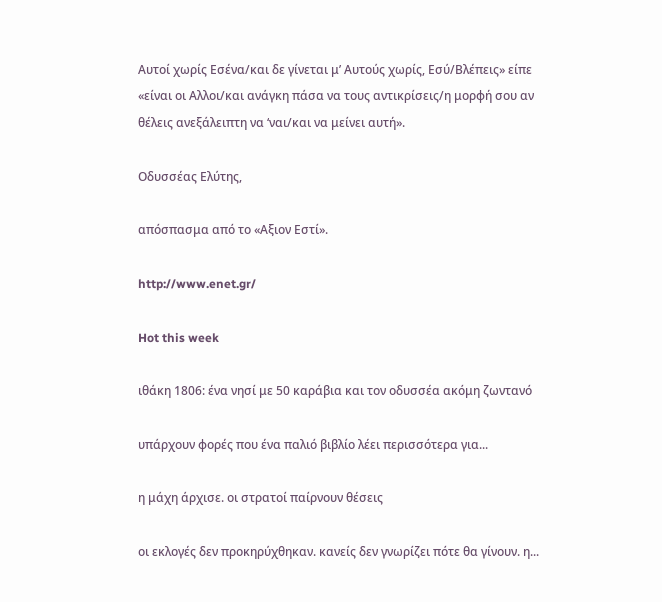Αυτοί χωρίς Εσένα/και δε γίνεται μ’ Αυτούς χωρίς, Εσύ/Βλέπεις» είπε «είναι οι Αλλοι/και ανάγκη πάσα να τους αντικρίσεις/η μορφή σου αν θέλεις ανεξάλειπτη να ‘ναι/και να μείνει αυτή».

Οδυσσέας Ελύτης,

απόσπασμα από το «Αξιον Εστί».

http://www.enet.gr/

Hot this week

ιθάκη 1806: ένα νησί με 50 καράβια και τον οδυσσέα ακόμη ζωντανό

υπάρχουν φορές που ένα παλιό βιβλίο λέει περισσότερα για...

η μάχη άρχισε. οι στρατοί παίρνουν θέσεις

οι εκλογές δεν προκηρύχθηκαν. κανείς δεν γνωρίζει πότε θα γίνουν. η...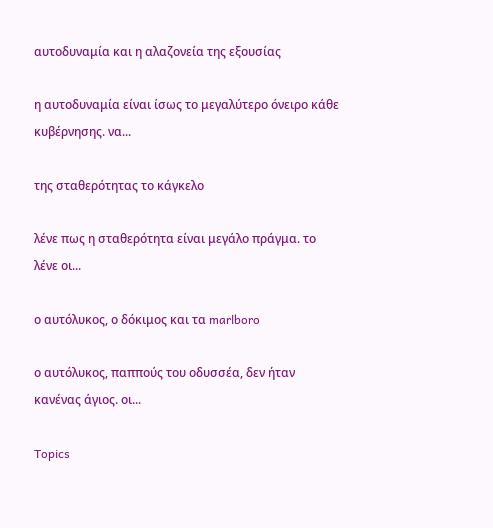αυτοδυναμία και η αλαζονεία της εξουσίας

η αυτοδυναμία είναι ίσως το μεγαλύτερο όνειρο κάθε κυβέρνησης. να...

της σταθερότητας το κάγκελο

λένε πως η σταθερότητα είναι μεγάλο πράγμα. το λένε οι...

ο αυτόλυκος, ο δόκιμος και τα marlboro

ο αυτόλυκος, παππούς του οδυσσέα, δεν ήταν κανένας άγιος. οι...

Topics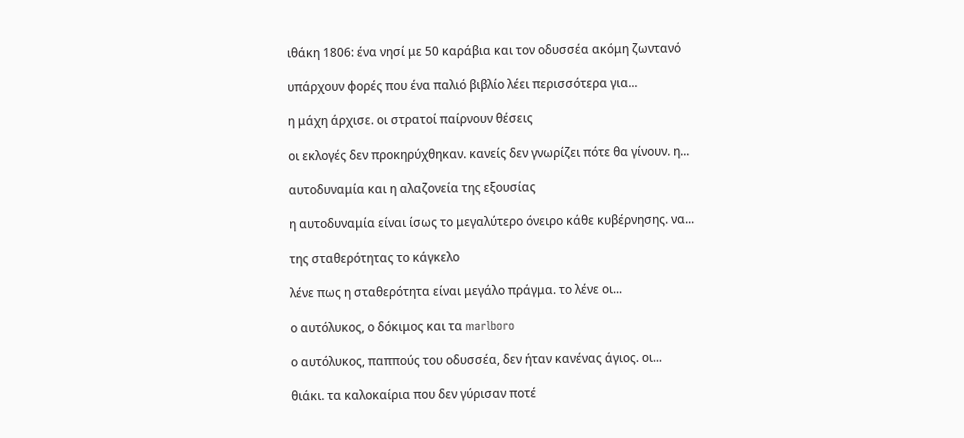ιθάκη 1806: ένα νησί με 50 καράβια και τον οδυσσέα ακόμη ζωντανό

υπάρχουν φορές που ένα παλιό βιβλίο λέει περισσότερα για...

η μάχη άρχισε. οι στρατοί παίρνουν θέσεις

οι εκλογές δεν προκηρύχθηκαν. κανείς δεν γνωρίζει πότε θα γίνουν. η...

αυτοδυναμία και η αλαζονεία της εξουσίας

η αυτοδυναμία είναι ίσως το μεγαλύτερο όνειρο κάθε κυβέρνησης. να...

της σταθερότητας το κάγκελο

λένε πως η σταθερότητα είναι μεγάλο πράγμα. το λένε οι...

ο αυτόλυκος, ο δόκιμος και τα marlboro

ο αυτόλυκος, παππούς του οδυσσέα, δεν ήταν κανένας άγιος. οι...

θιάκι. τα καλοκαίρια που δεν γύρισαν ποτέ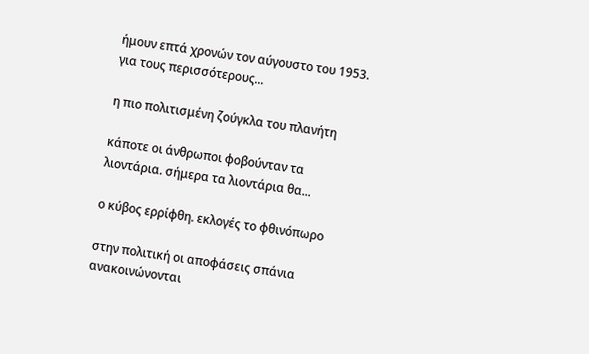ήμουν επτά χρονών τον αύγουστο του 1953. για τους περισσότερους...

η πιο πολιτισμένη ζούγκλα του πλανήτη

κάποτε οι άνθρωποι φοβούνταν τα λιοντάρια. σήμερα τα λιοντάρια θα...

ο κύβος ερρίφθη. εκλογές το φθινόπωρο

στην πολιτική οι αποφάσεις σπάνια ανακοινώνονται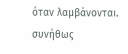όταν λαμβάνονται. συνήθως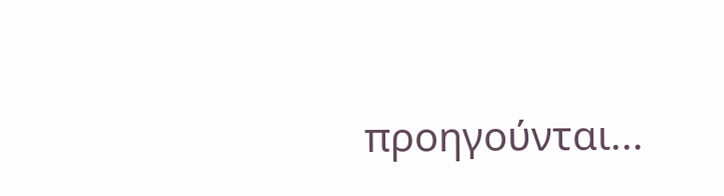προηγούνται...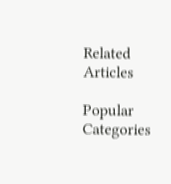Related Articles

Popular Categories